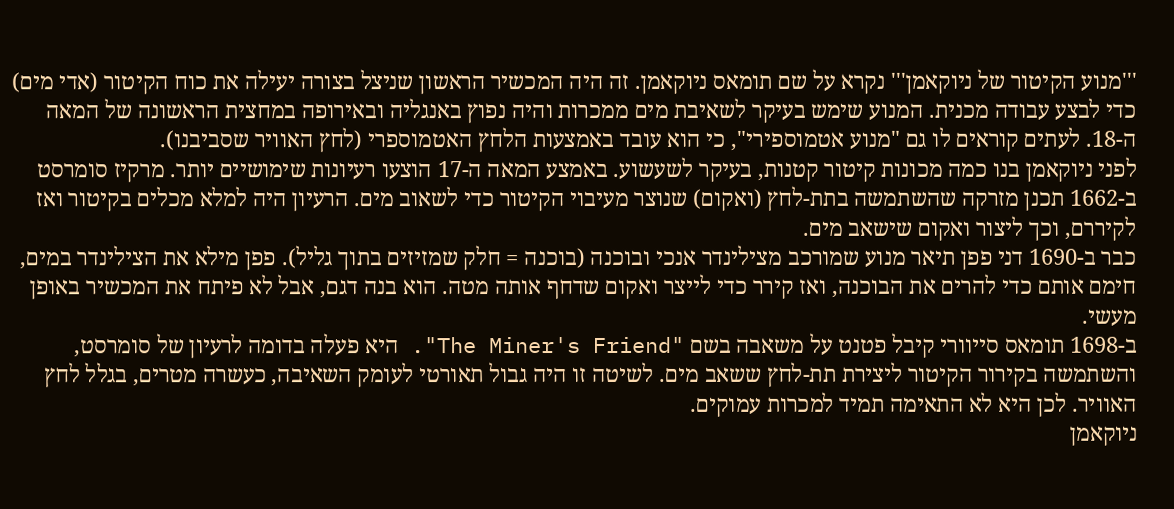'''מנוע הקיטור של ניוקאמן''' נקרא על שם תומאס ניוקאמן. זה היה המכשיר הראשון שניצל בצורה יעילה את כוח הקיטור (אדי מים) כדי לבצע עבודה מכנית. המנוע שימש בעיקר לשאיבת מים ממכרות והיה נפוץ באנגליה ובאירופה במחצית הראשונה של המאה ה-18. לעתים קוראים לו גם "מנוע אטמוספירי", כי הוא עובד באמצעות הלחץ האטמוספרי (לחץ האוויר שסביבנו).
לפני ניוקאמן בנו כמה מכונות קיטור קטנות, בעיקר לשעשוע. באמצע המאה ה-17 הוצעו רעיונות שימושיים יותר. מרקיז סומרסט ב-1662 תכנן מזרקה שהשתמשה בתת-לחץ (ואקום) שנוצר מעיבוי הקיטור כדי לשאוב מים. הרעיון היה למלא מכלים בקיטור ואז לקיררם, וכך ליצור ואקום שישאב מים.
כבר ב-1690 דני פפן תיאר מנוע שמורכב מצילינדר אנכי ובוכנה (בוכנה = חלק שמזיזים בתוך גליל). פפן מילא את הצילינדר במים, חימם אותם כדי להרים את הבוכנה, ואז קירר כדי לייצר ואקום שדחף אותה מטה. הוא בנה דגם, אבל לא פיתח את המכשיר באופן מעשי.
ב-1698 תומאס סייוורי קיבל פטנט על משאבה בשם "The Miner's Friend". היא פעלה בדומה לרעיון של סומרסט, והשתמשה בקירור הקיטור ליצירת תת-לחץ ששאב מים. לשיטה זו היה גבול תאורטי לעומק השאיבה, כעשרה מטרים, בגלל לחץ האוויר. לכן היא לא התאימה תמיד למכרות עמוקים.
ניוקאמן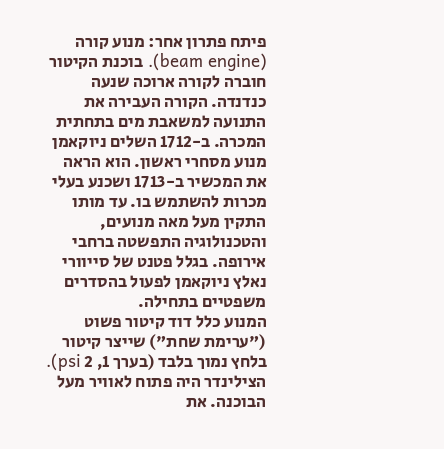פיתח פתרון אחר: מנוע קורה (beam engine). בוכנת הקיטור חוברה לקורה ארוכה שנעה כנדנדה. הקורה העבירה את התנועה למשאבת מים בתחתית המכרה. ב-1712 השלים ניוקאמן מנוע מסחרי ראשון. הוא הראה את המכשיר ב-1713 ושכנע בעלי מכרות להשתמש בו. עד מותו התקין מעל מאה מנועים, והטכנולוגיה התפשטה ברחבי אירופה. בגלל פטנט של סייוורי נאלץ ניוקאמן לפעול בהסדרים משפטיים בתחילה.
המנוע כלל דוד קיטור פשוט ("ערימת שחת") שייצר קיטור בלחץ נמוך בלבד (בערך 1, 2 psi). הצילינדר היה פתוח לאוויר מעל הבוכנה. את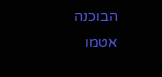הבוכנה אטמו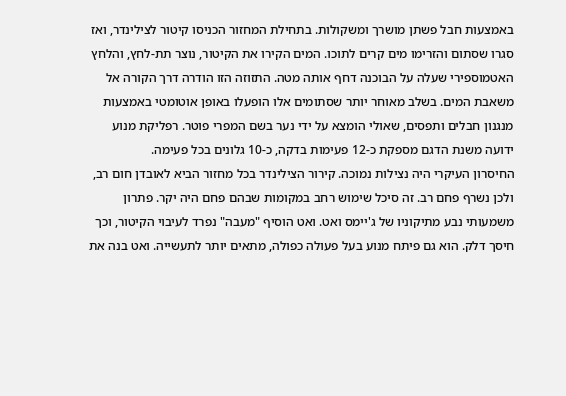באמצעות חבל פשתן מושרך ומשקולות. בתחילת המחזור הכניסו קיטור לצילינדר, ואז סגרו שסתום והזרימו מים קרים לתוכו. המים הקירו את הקיטור, נוצר תת-לחץ, והלחץ האטמוספירי שעלה על הבוכנה דחף אותה מטה. התזוזה הזו הודרה דרך הקורה אל משאבת המים. בשלב מאוחר יותר שסתומים אלו הופעלו באופן אוטומטי באמצעות מנגנון חבלים ותפסים, שאולי הומצא על ידי נער בשם המפרי פוטר. רפליקת מנוע ידועה משנת הדגם מספקת כ-12 פעימות בדקה, כ-10 גלונים בכל פעימה.
החיסרון העיקרי היה נצילות נמוכה. קירור הצילינדר בכל מחזור הביא לאובדן חום רב, ולכן נשרף פחם רב. זה סיכל שימוש רחב במקומות שבהם פחם היה יקר. פתרון משמעותי נבע מתיקוניו של ג'יימס ואט. ואט הוסיף "מעבה" נפרד לעיבוי הקיטור, וכך חיסך דלק. הוא גם פיתח מנוע בעל פעולה כפולה, מתאים יותר לתעשייה. ואט בנה את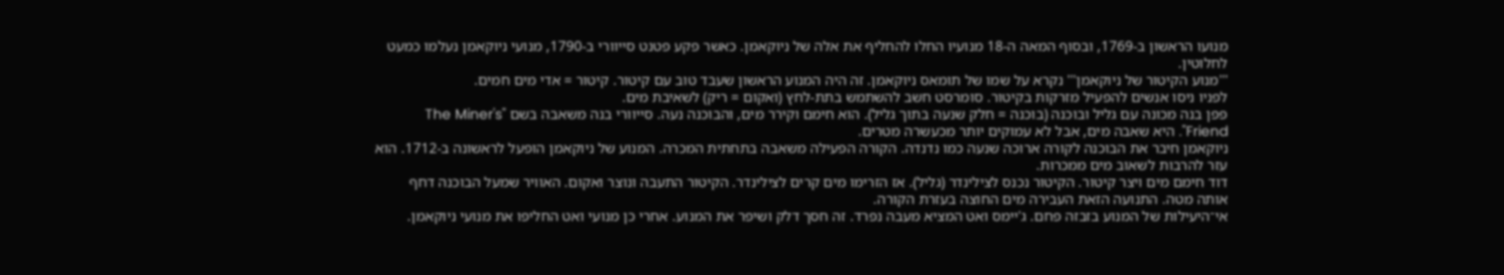מנועו הראשון ב-1769, ובסוף המאה ה-18 מנועיו החלו להחליף את אלה של ניוקאמן. כאשר פקע פטנט סייוורי ב-1790, מנועי ניוקאמן נעלמו כמעט לחלוטין.
'''מנוע הקיטור של ניוקאמן''' נקרא על שמו של תומאס ניוקאמן. זה היה המנוע הראשון שעבד טוב עם קיטור. קיטור = אדי מים חמים.
לפניו ניסו אנשים להפעיל מזרקות בקיטור. סומרסט חשב להשתמש בתת-לחץ (ואקום = ריק) לשאיבת מים.
פפן בנה מכונה עם גליל ובוכנה (בוכנה = חלק שנעה בתוך גליל). הוא חימם וקירר מים, והבוכנה נעה. סייוורי בנה משאבה בשם "The Miner's Friend". היא שאבה מים, אבל לא עמוקים יותר מכעשרה מטרים.
ניוקאמן חיבר את הבוכנה לקורה ארוכה שנעה כמו נדנדה. הקורה הפעילה משאבה בתחתית המכרה. המנוע של ניוקאמן הופעל לראשונה ב-1712. הוא עזר להרבות לשאוב מים ממכרות.
דוד חימם מים ויצר קיטור. הקיטור נכנס לצילינדר (גליל). אז הזרימו מים קרים לצילינדר. הקיטור התעבה ונוצר ואקום. האוויר שמעל הבוכנה דחף אותה מטה. התנועה הזאת העבירה מים החוצה בעזרת הקורה.
אי־היעילות של המנוע בזבזה פחם. ג'יימס ואט המציא מעבה נפרד. זה חסך דלק ושיפר את המנוע. אחרי כן מנועי ואט החליפו את מנועי ניוקאמן.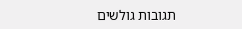תגובות גולשים